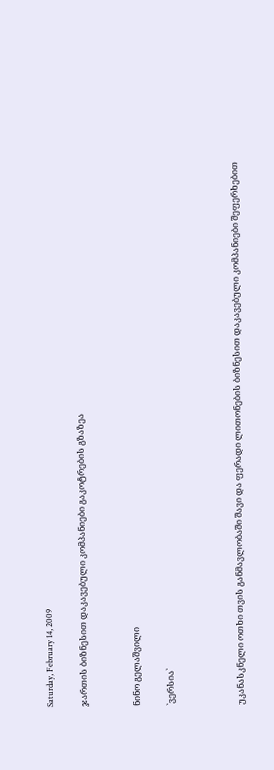Saturday, February 14, 2009

ჯართის ბიზნესით დაკავებული კომპანიები გაკოტრების გზაზეა


ნინო გელაშვილი

`ვერსია`



უკანასკნელი ოთხი თვის განმავლობაში შავი და ფერადი ლითონების ბიზნესით დაკავებული კომპანიები შეფერხებით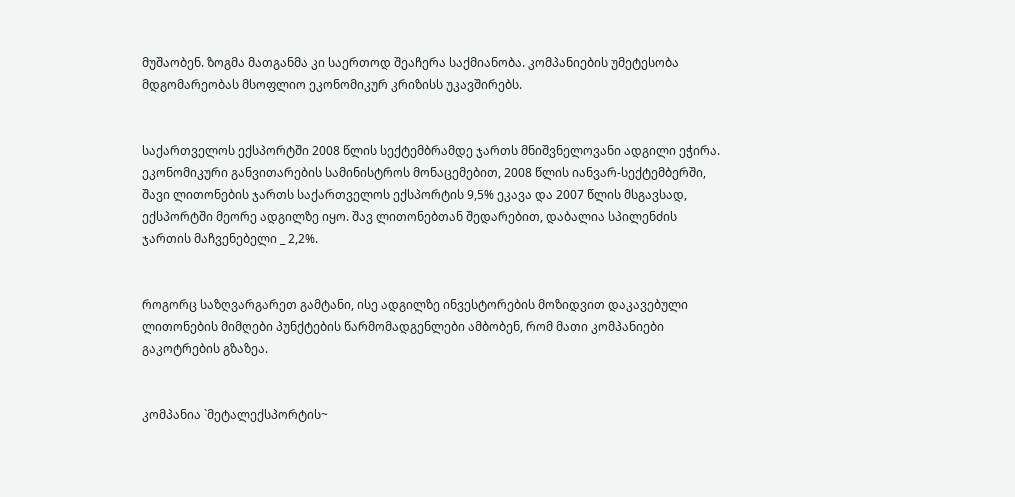მუშაობენ. ზოგმა მათგანმა კი საერთოდ შეაჩერა საქმიანობა. კომპანიების უმეტესობა მდგომარეობას მსოფლიო ეკონომიკურ კრიზისს უკავშირებს.


საქართველოს ექსპორტში 2008 წლის სექტემბრამდე ჯართს მნიშვნელოვანი ადგილი ეჭირა. ეკონომიკური განვითარების სამინისტროს მონაცემებით, 2008 წლის იანვარ-სექტემბერში, შავი ლითონების ჯართს საქართველოს ექსპორტის 9,5% ეკავა და 2007 წლის მსგავსად, ექსპორტში მეორე ადგილზე იყო. შავ ლითონებთან შედარებით, დაბალია სპილენძის ჯართის მაჩვენებელი _ 2,2%.


როგორც საზღვარგარეთ გამტანი, ისე ადგილზე ინვესტორების მოზიდვით დაკავებული ლითონების მიმღები პუნქტების წარმომადგენლები ამბობენ, რომ მათი კომპანიები გაკოტრების გზაზეა.


კომპანია `მეტალექსპორტის~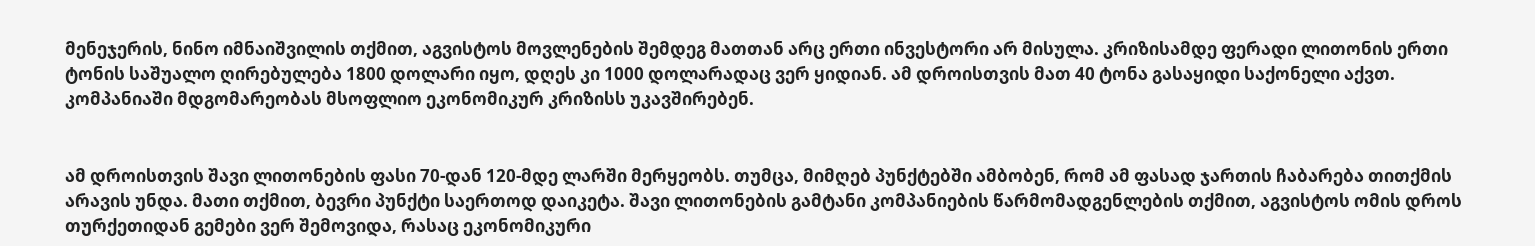მენეჯერის, ნინო იმნაიშვილის თქმით, აგვისტოს მოვლენების შემდეგ მათთან არც ერთი ინვესტორი არ მისულა. კრიზისამდე ფერადი ლითონის ერთი ტონის საშუალო ღირებულება 1800 დოლარი იყო, დღეს კი 1000 დოლარადაც ვერ ყიდიან. ამ დროისთვის მათ 40 ტონა გასაყიდი საქონელი აქვთ. კომპანიაში მდგომარეობას მსოფლიო ეკონომიკურ კრიზისს უკავშირებენ.


ამ დროისთვის შავი ლითონების ფასი 70-დან 120-მდე ლარში მერყეობს. თუმცა, მიმღებ პუნქტებში ამბობენ, რომ ამ ფასად ჯართის ჩაბარება თითქმის არავის უნდა. მათი თქმით, ბევრი პუნქტი საერთოდ დაიკეტა. შავი ლითონების გამტანი კომპანიების წარმომადგენლების თქმით, აგვისტოს ომის დროს თურქეთიდან გემები ვერ შემოვიდა, რასაც ეკონომიკური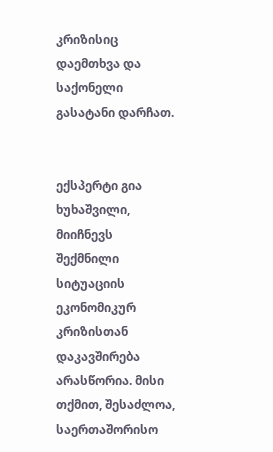კრიზისიც დაემთხვა და საქონელი გასატანი დარჩათ.


ექსპერტი გია ხუხაშვილი, მიიჩნევს შექმნილი სიტუაციის ეკონომიკურ კრიზისთან დაკავშირება არასწორია. მისი თქმით, შესაძლოა, საერთაშორისო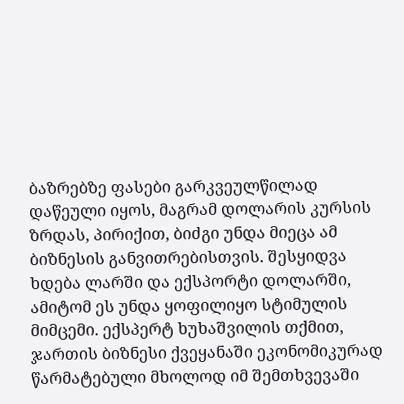ბაზრებზე ფასები გარკვეულწილად დაწეული იყოს, მაგრამ დოლარის კურსის ზრდას, პირიქით, ბიძგი უნდა მიეცა ამ ბიზნესის განვითრებისთვის. შესყიდვა ხდება ლარში და ექსპორტი დოლარში, ამიტომ ეს უნდა ყოფილიყო სტიმულის მიმცემი. ექსპერტ ხუხაშვილის თქმით, ჯართის ბიზნესი ქვეყანაში ეკონომიკურად წარმატებული მხოლოდ იმ შემთხვევაში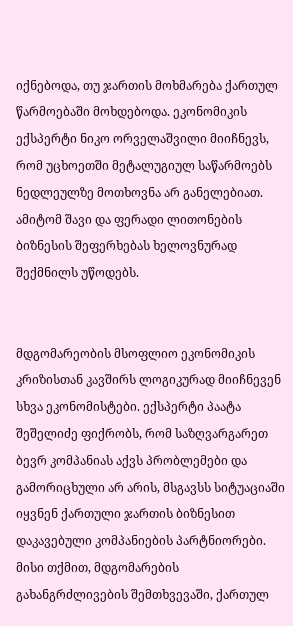იქნებოდა, თუ ჯართის მოხმარება ქართულ წარმოებაში მოხდებოდა. ეკონომიკის ექსპერტი ნიკო ორველაშვილი მიიჩნევს, რომ უცხოეთში მეტალუგიულ საწარმოებს ნედლეულზე მოთხოვნა არ განელებიათ. ამიტომ შავი და ფერადი ლითონების ბიზნესის შეფერხებას ხელოვნურად შექმნილს უწოდებს.


მდგომარეობის მსოფლიო ეკონომიკის კრიზისთან კავშირს ლოგიკურად მიიჩნევენ სხვა ეკონომისტები. ექსპერტი პაატა შეშელიძე ფიქრობს, რომ საზღვარგარეთ ბევრ კომპანიას აქვს პრობლემები და გამორიცხული არ არის, მსგავსს სიტუაციაში იყვნენ ქართული ჯართის ბიზნესით დაკავებული კომპანიების პარტნიორები. მისი თქმით, მდგომარების გახანგრძლივების შემთხვევაში, ქართულ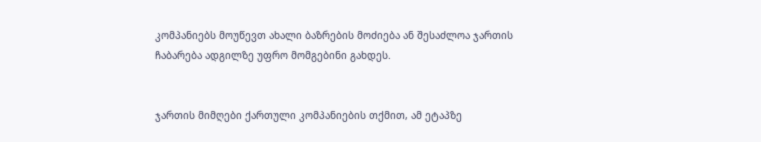კომპანიებს მოუწევთ ახალი ბაზრების მოძიება ან შესაძლოა ჯართის ჩაბარება ადგილზე უფრო მომგებინი გახდეს.


ჯართის მიმღები ქართული კომპანიების თქმით, ამ ეტაპზე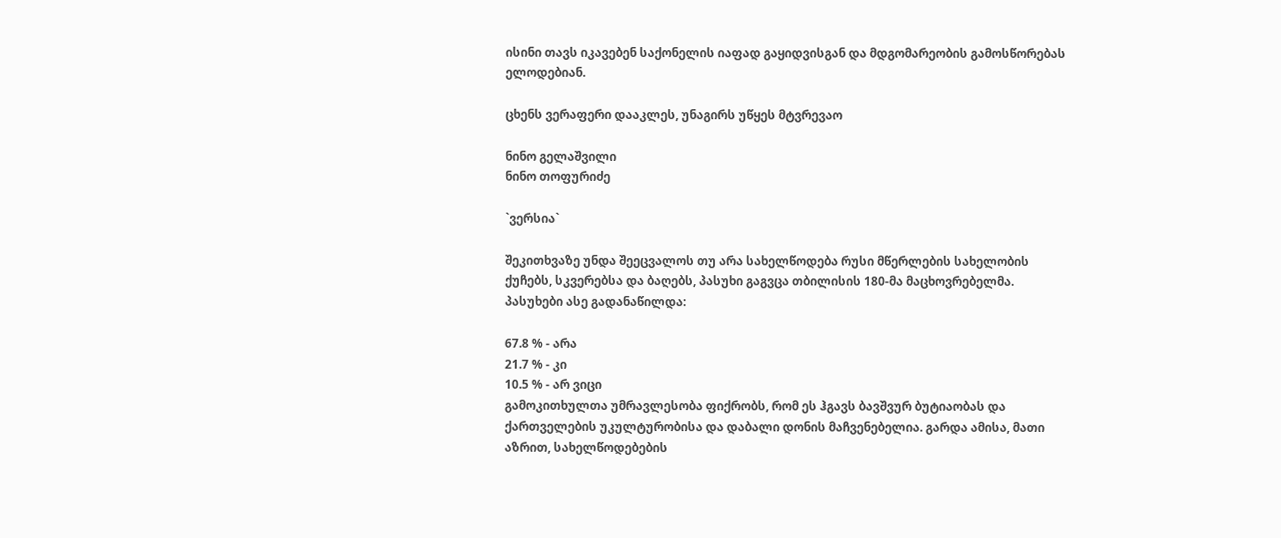ისინი თავს იკავებენ საქონელის იაფად გაყიდვისგან და მდგომარეობის გამოსწორებას ელოდებიან.

ცხენს ვერაფერი დააკლეს, უნაგირს უწყეს მტვრევაო

ნინო გელაშვილი
ნინო თოფურიძე

`ვერსია`

შეკითხვაზე უნდა შეეცვალოს თუ არა სახელწოდება რუსი მწერლების სახელობის ქუჩებს, სკვერებსა და ბაღებს, პასუხი გაგვცა თბილისის 180-მა მაცხოვრებელმა. პასუხები ასე გადანაწილდა:

67.8 % - არა
21.7 % - კი
10.5 % - არ ვიცი
გამოკითხულთა უმრავლესობა ფიქრობს, რომ ეს ჰგავს ბავშვურ ბუტიაობას და ქართველების უკულტურობისა და დაბალი დონის მაჩვენებელია. გარდა ამისა, მათი აზრით, სახელწოდებების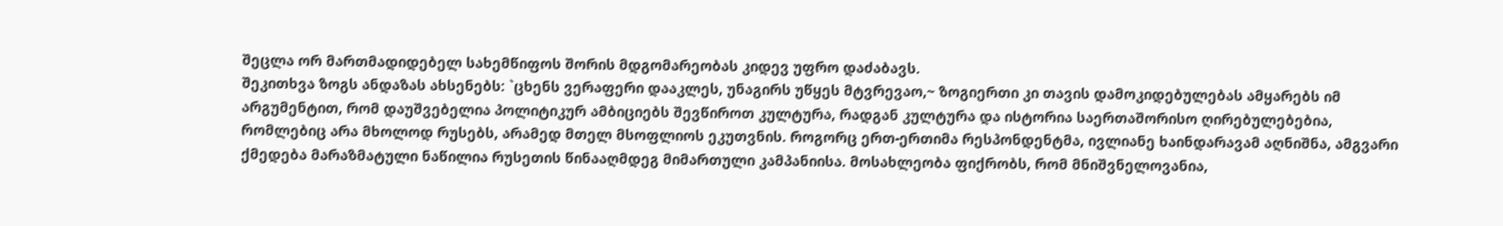შეცლა ორ მართმადიდებელ სახემწიფოს შორის მდგომარეობას კიდევ უფრო დაძაბავს.
შეკითხვა ზოგს ანდაზას ახსენებს: `ცხენს ვერაფერი დააკლეს, უნაგირს უწყეს მტვრევაო,~ ზოგიერთი კი თავის დამოკიდებულებას ამყარებს იმ არგუმენტით, რომ დაუშვებელია პოლიტიკურ ამბიციებს შევწიროთ კულტურა, რადგან კულტურა და ისტორია საერთაშორისო ღირებულებებია, რომლებიც არა მხოლოდ რუსებს, არამედ მთელ მსოფლიოს ეკუთვნის. როგორც ერთ-ერთიმა რესპონდენტმა, ივლიანე ხაინდარავამ აღნიშნა, ამგვარი ქმედება მარაზმატული ნაწილია რუსეთის წინააღმდეგ მიმართული კამპანიისა. მოსახლეობა ფიქრობს, რომ მნიშვნელოვანია,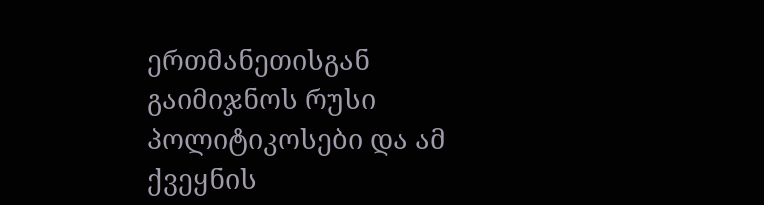ერთმანეთისგან გაიმიჯნოს რუსი პოლიტიკოსები და ამ ქვეყნის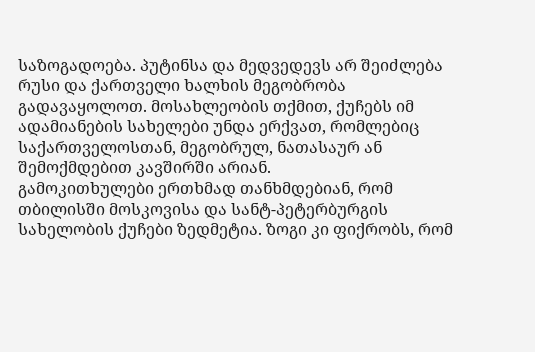საზოგადოება. პუტინსა და მედვედევს არ შეიძლება რუსი და ქართველი ხალხის მეგობრობა გადავაყოლოთ. მოსახლეობის თქმით, ქუჩებს იმ ადამიანების სახელები უნდა ერქვათ, რომლებიც საქართველოსთან, მეგობრულ, ნათასაურ ან შემოქმდებით კავშირში არიან.
გამოკითხულები ერთხმად თანხმდებიან, რომ თბილისში მოსკოვისა და სანტ-პეტერბურგის სახელობის ქუჩები ზედმეტია. ზოგი კი ფიქრობს, რომ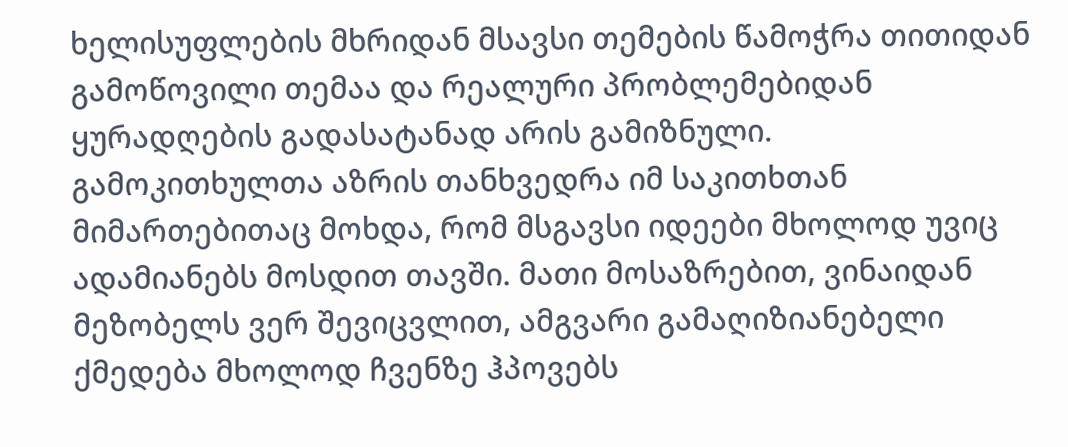ხელისუფლების მხრიდან მსავსი თემების წამოჭრა თითიდან გამოწოვილი თემაა და რეალური პრობლემებიდან ყურადღების გადასატანად არის გამიზნული.
გამოკითხულთა აზრის თანხვედრა იმ საკითხთან მიმართებითაც მოხდა, რომ მსგავსი იდეები მხოლოდ უვიც ადამიანებს მოსდით თავში. მათი მოსაზრებით, ვინაიდან მეზობელს ვერ შევიცვლით, ამგვარი გამაღიზიანებელი ქმედება მხოლოდ ჩვენზე ჰპოვებს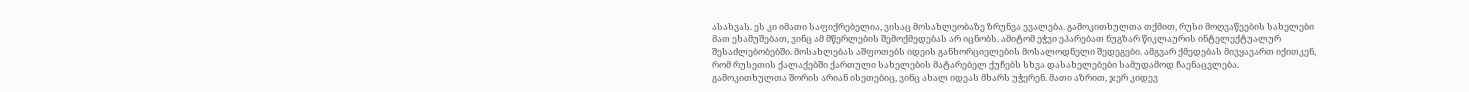ასახვას. ეს კი იმათი საფიქრებელია, ვისაც მოსახლეობაზე ზრუნვა ევალება. გამოკითხულთა თქმით, რუსი მოღვაწეების სახელები მათ ეხამუშებათ, ვინც ამ მწერლების შემოქმედებას არ იცნობს. ამიტომ ეჭვი ეპარებათ ნუგზარ წიკლაურის ინტელექტუალურ შესაძლებობებში. მოსახლებას აშფოთებს იდეის განხორციელების მოსალოდნელი შედეგები. ამგვარ ქმედებას მივყავართ იქითკენ, რომ რუსეთის ქალაქებში ქართული სახელების მატარებელ ქუჩებს სხვა დასახელებები სამუდამოდ ჩაენაცვლება.
გამოკითხულთა შორის არიან ისეთებიც, ვინც ახალ იდეას მხარს უჭერენ. მათი აზრით, ჯერ კიდევ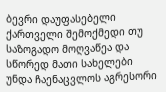ბევრი დაუფასებელი ქართველი შემოქმედი თუ საზოგადო მოღვაწეა და სწორედ მათი სახელები უნდა ჩაენაცვლოს აგრესორი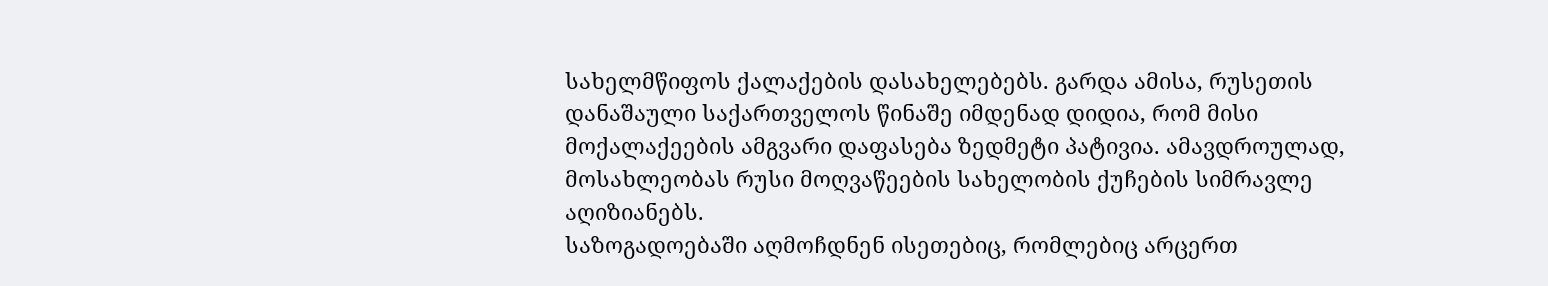სახელმწიფოს ქალაქების დასახელებებს. გარდა ამისა, რუსეთის დანაშაული საქართველოს წინაშე იმდენად დიდია, რომ მისი მოქალაქეების ამგვარი დაფასება ზედმეტი პატივია. ამავდროულად, მოსახლეობას რუსი მოღვაწეების სახელობის ქუჩების სიმრავლე აღიზიანებს.
საზოგადოებაში აღმოჩდნენ ისეთებიც, რომლებიც არცერთ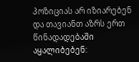პოზიციას არ იზიარებენ და თავიანთ აზრს ერთ წინადადებაში აყალიბებენ: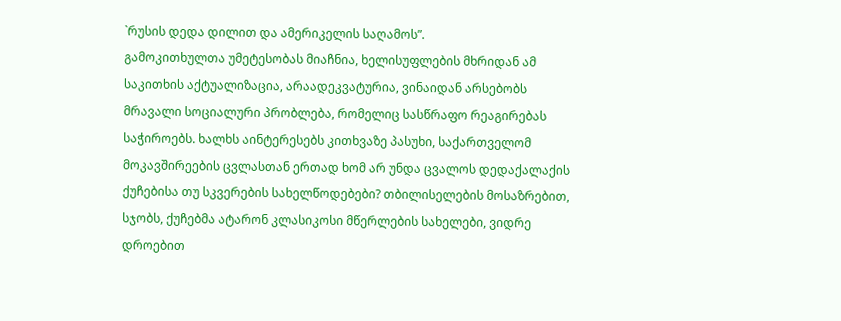`რუსის დედა დილით და ამერიკელის საღამოს”.
გამოკითხულთა უმეტესობას მიაჩნია, ხელისუფლების მხრიდან ამ საკითხის აქტუალიზაცია, არაადეკვატურია, ვინაიდან არსებობს მრავალი სოციალური პრობლება, რომელიც სასწრაფო რეაგირებას საჭიროებს. ხალხს აინტერესებს კითხვაზე პასუხი, საქართველომ მოკავშირეების ცვლასთან ერთად ხომ არ უნდა ცვალოს დედაქალაქის ქუჩებისა თუ სკვერების სახელწოდებები? თბილისელების მოსაზრებით, სჯობს, ქუჩებმა ატარონ კლასიკოსი მწერლების სახელები, ვიდრე დროებით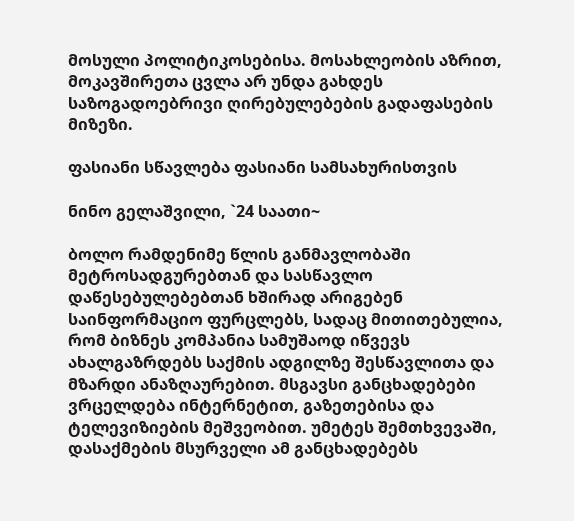მოსული პოლიტიკოსებისა. მოსახლეობის აზრით, მოკავშირეთა ცვლა არ უნდა გახდეს საზოგადოებრივი ღირებულებების გადაფასების მიზეზი.

ფასიანი სწავლება ფასიანი სამსახურისთვის

ნინო გელაშვილი, `24 საათი~

ბოლო რამდენიმე წლის განმავლობაში მეტროსადგურებთან და სასწავლო დაწესებულებებთან ხშირად არიგებენ საინფორმაციო ფურცლებს, სადაც მითითებულია, რომ ბიზნეს კომპანია სამუშაოდ იწვევს ახალგაზრდებს საქმის ადგილზე შესწავლითა და მზარდი ანაზღაურებით. მსგავსი განცხადებები ვრცელდება ინტერნეტით, გაზეთებისა და ტელევიზიების მეშვეობით. უმეტეს შემთხვევაში, დასაქმების მსურველი ამ განცხადებებს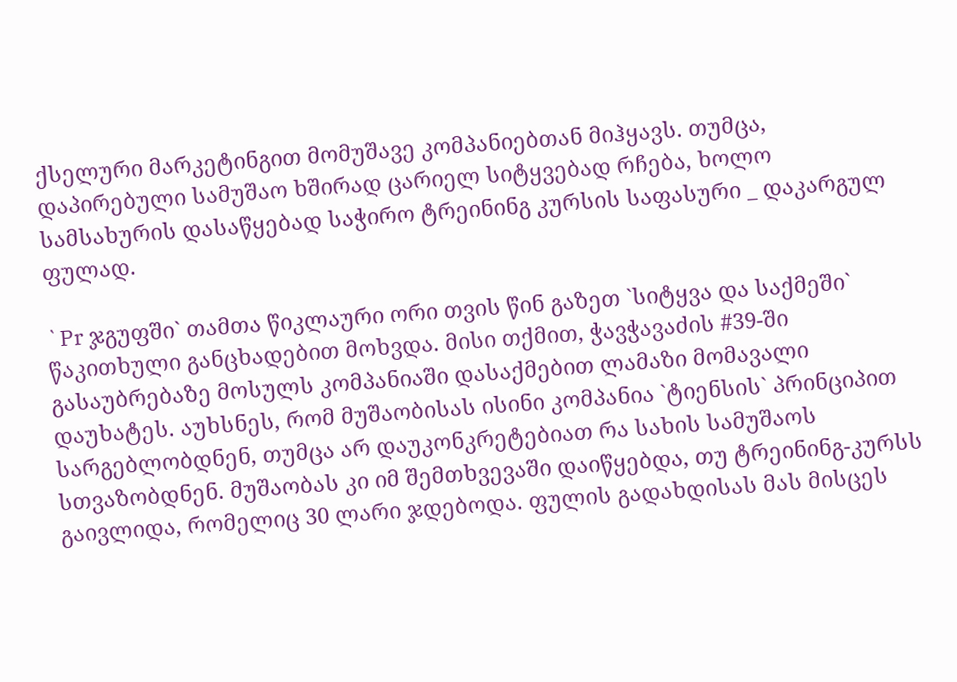ქსელური მარკეტინგით მომუშავე კომპანიებთან მიჰყავს. თუმცა, დაპირებული სამუშაო ხშირად ცარიელ სიტყვებად რჩება, ხოლო სამსახურის დასაწყებად საჭირო ტრეინინგ კურსის საფასური _ დაკარგულ ფულად.

`Pr ჯგუფში` თამთა წიკლაური ორი თვის წინ გაზეთ `სიტყვა და საქმეში` წაკითხული განცხადებით მოხვდა. მისი თქმით, ჭავჭავაძის #39-ში გასაუბრებაზე მოსულს კომპანიაში დასაქმებით ლამაზი მომავალი დაუხატეს. აუხსნეს, რომ მუშაობისას ისინი კომპანია `ტიენსის` პრინციპით სარგებლობდნენ, თუმცა არ დაუკონკრეტებიათ რა სახის სამუშაოს სთვაზობდნენ. მუშაობას კი იმ შემთხვევაში დაიწყებდა, თუ ტრეინინგ-კურსს გაივლიდა, რომელიც 30 ლარი ჯდებოდა. ფულის გადახდისას მას მისცეს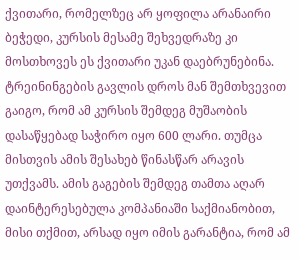ქვითარი, რომელზეც არ ყოფილა არანაირი ბეჭედი, კურსის მესამე შეხვედრაზე კი მოსთხოვეს ეს ქვითარი უკან დაებრუნებინა. ტრეინინგების გავლის დროს მან შემთხვევით გაიგო, რომ ამ კურსის შემდეგ მუშაობის დასაწყებად საჭირო იყო 600 ლარი. თუმცა მისთვის ამის შესახებ წინასწარ არავის უთქვამს. ამის გაგების შემდეგ თამთა აღარ დაინტერესებულა კომპანიაში საქმიანობით, მისი თქმით, არსად იყო იმის გარანტია, რომ ამ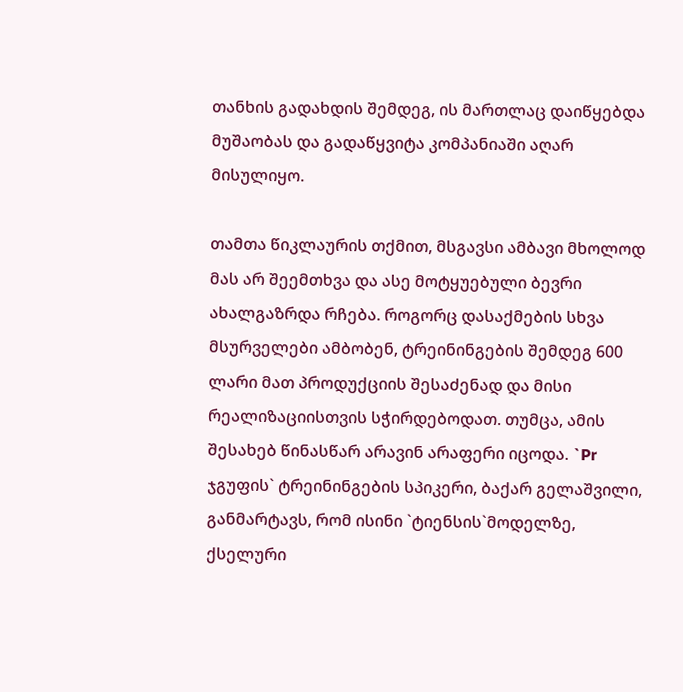თანხის გადახდის შემდეგ, ის მართლაც დაიწყებდა მუშაობას და გადაწყვიტა კომპანიაში აღარ მისულიყო.

თამთა წიკლაურის თქმით, მსგავსი ამბავი მხოლოდ მას არ შეემთხვა და ასე მოტყუებული ბევრი ახალგაზრდა რჩება. როგორც დასაქმების სხვა მსურველები ამბობენ, ტრეინინგების შემდეგ 600 ლარი მათ პროდუქციის შესაძენად და მისი რეალიზაციისთვის სჭირდებოდათ. თუმცა, ამის შესახებ წინასწარ არავინ არაფერი იცოდა. `Pr ჯგუფის` ტრეინინგების სპიკერი, ბაქარ გელაშვილი, განმარტავს, რომ ისინი `ტიენსის`მოდელზე, ქსელური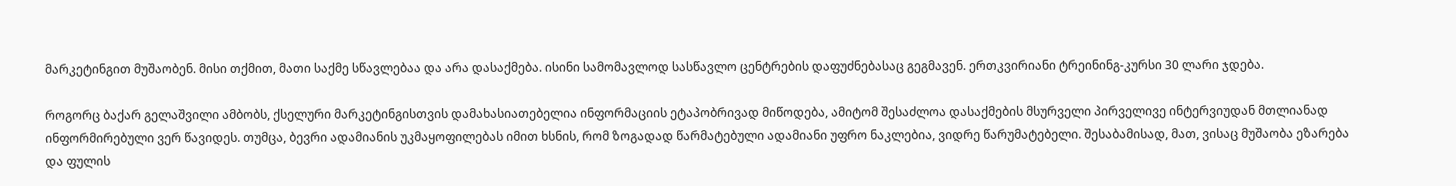მარკეტინგით მუშაობენ. მისი თქმით, მათი საქმე სწავლებაა და არა დასაქმება. ისინი სამომავლოდ სასწავლო ცენტრების დაფუძნებასაც გეგმავენ. ერთკვირიანი ტრეინინგ-კურსი 30 ლარი ჯდება.

როგორც ბაქარ გელაშვილი ამბობს, ქსელური მარკეტინგისთვის დამახასიათებელია ინფორმაციის ეტაპობრივად მიწოდება, ამიტომ შესაძლოა დასაქმების მსურველი პირველივე ინტერვიუდან მთლიანად ინფორმირებული ვერ წავიდეს. თუმცა, ბევრი ადამიანის უკმაყოფილებას იმით ხსნის, რომ ზოგადად წარმატებული ადამიანი უფრო ნაკლებია, ვიდრე წარუმატებელი. შესაბამისად, მათ, ვისაც მუშაობა ეზარება და ფულის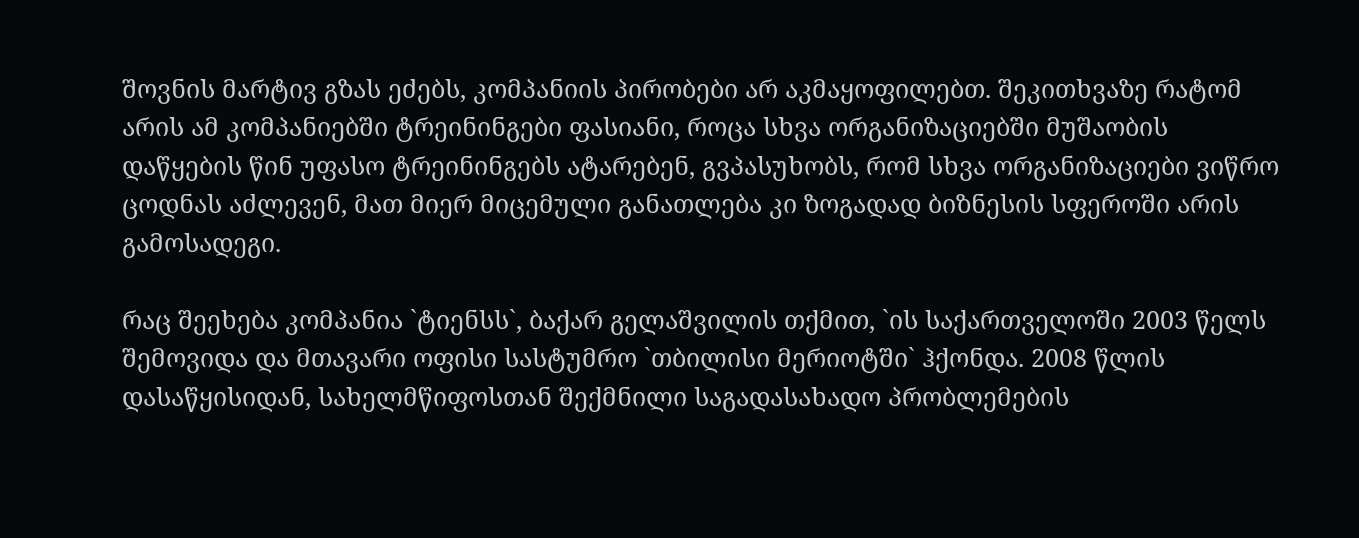შოვნის მარტივ გზას ეძებს, კომპანიის პირობები არ აკმაყოფილებთ. შეკითხვაზე რატომ არის ამ კომპანიებში ტრეინინგები ფასიანი, როცა სხვა ორგანიზაციებში მუშაობის დაწყების წინ უფასო ტრეინინგებს ატარებენ, გვპასუხობს, რომ სხვა ორგანიზაციები ვიწრო ცოდნას აძლევენ, მათ მიერ მიცემული განათლება კი ზოგადად ბიზნესის სფეროში არის გამოსადეგი.

რაც შეეხება კომპანია `ტიენსს`, ბაქარ გელაშვილის თქმით, `ის საქართველოში 2003 წელს შემოვიდა და მთავარი ოფისი სასტუმრო `თბილისი მერიოტში` ჰქონდა. 2008 წლის დასაწყისიდან, სახელმწიფოსთან შექმნილი საგადასახადო პრობლემების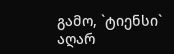გამო, `ტიენსი` აღარ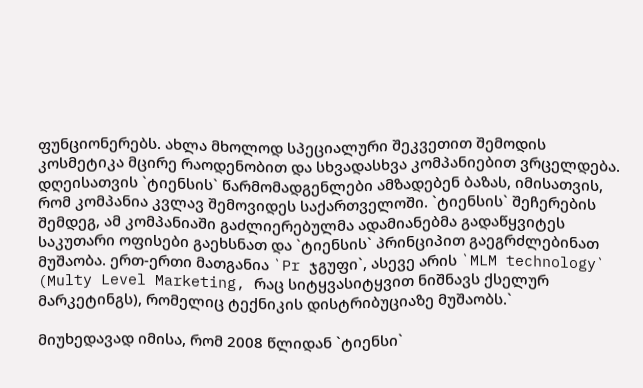ფუნციონერებს. ახლა მხოლოდ სპეციალური შეკვეთით შემოდის კოსმეტიკა მცირე რაოდენობით და სხვადასხვა კომპანიებით ვრცელდება. დღეისათვის `ტიენსის` წარმომადგენლები ამზადებენ ბაზას, იმისათვის, რომ კომპანია კვლავ შემოვიდეს საქართველოში. `ტიენსის` შეჩერების შემდეგ, ამ კომპანიაში გაძლიერებულმა ადამიანებმა გადაწყვიტეს საკუთარი ოფისები გაეხსნათ და `ტიენსის` პრინციპით გაეგრძლებინათ მუშაობა. ერთ-ერთი მათგანია `Pr ჯგუფი`, ასევე არის `MLM technology` (Multy Level Marketing, რაც სიტყვასიტყვით ნიშნავს ქსელურ მარკეტინგს), რომელიც ტექნიკის დისტრიბუციაზე მუშაობს.`

მიუხედავად იმისა, რომ 2008 წლიდან `ტიენსი`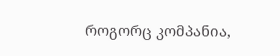როგორც კომპანია,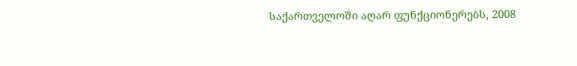საქართველოში აღარ ფუნქციონერებს, 2008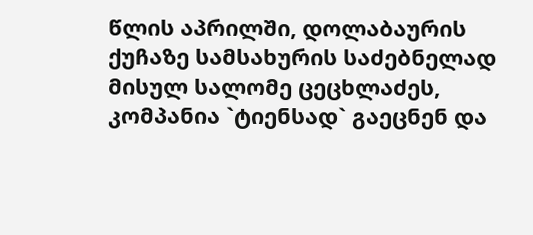წლის აპრილში, დოლაბაურის ქუჩაზე სამსახურის საძებნელად მისულ სალომე ცეცხლაძეს, კომპანია `ტიენსად` გაეცნენ და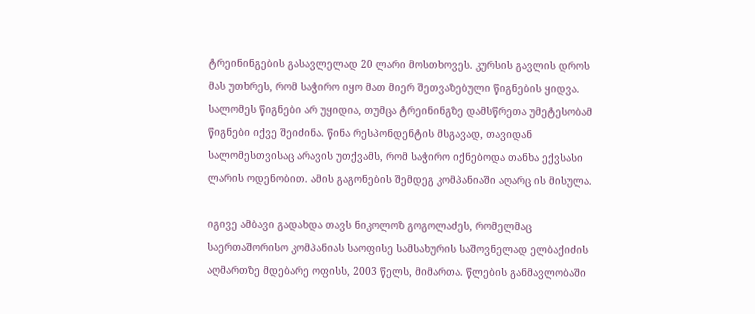ტრეინინგების გასავლელად 20 ლარი მოსთხოვეს. კურსის გავლის დროს მას უთხრეს, რომ საჭირო იყო მათ მიერ შეთვაზებული წიგნების ყიდვა. სალომეს წიგნები არ უყიდია, თუმცა ტრეინინგზე დამსწრეთა უმეტესობამ წიგნები იქვე შეიძინა. წინა რესპონდენტის მსგავად, თავიდან სალომესთვისაც არავის უთქვამს, რომ საჭირო იქნებოდა თანხა ექვსასი ლარის ოდენობით. ამის გაგონების შემდეგ კომპანიაში აღარც ის მისულა.

იგივე ამბავი გადახდა თავს ნიკოლოზ გოგოლაძეს, რომელმაც საერთაშორისო კომპანიას საოფისე სამსახურის საშოვნელად ელბაქიძის აღმართზე მდებარე ოფისს, 2003 წელს, მიმართა. წლების განმავლობაში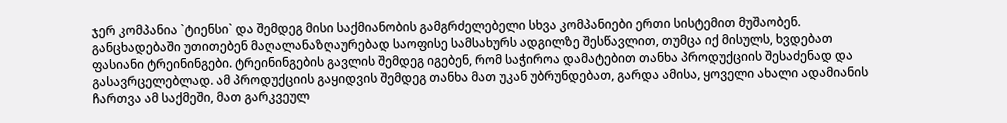ჯერ კომპანია `ტიენსი` და შემდეგ მისი საქმიანობის გამგრძელებელი სხვა კომპანიები ერთი სისტემით მუშაობენ. განცხადებაში უთითებენ მაღალანაზღაურებად საოფისე სამსახურს ადგილზე შესწავლით, თუმცა იქ მისულს, ხვდებათ ფასიანი ტრეინინგები. ტრეინინგების გავლის შემდეგ იგებენ, რომ საჭიროა დამატებით თანხა პროდუქციის შესაძენად და გასავრცელებლად. ამ პროდუქციის გაყიდვის შემდეგ თანხა მათ უკან უბრუნდებათ, გარდა ამისა, ყოველი ახალი ადამიანის ჩართვა ამ საქმეში, მათ გარკვეულ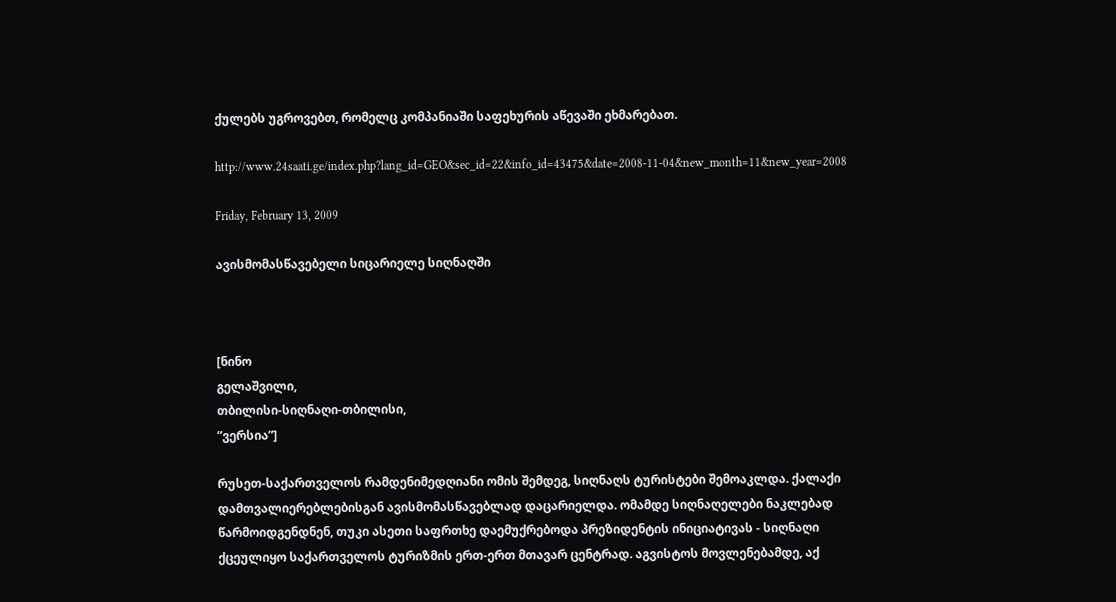ქულებს უგროვებთ, რომელც კომპანიაში საფეხურის აწევაში ეხმარებათ.

http://www.24saati.ge/index.php?lang_id=GEO&sec_id=22&info_id=43475&date=2008-11-04&new_month=11&new_year=2008

Friday, February 13, 2009

ავისმომასწავებელი სიცარიელე სიღნაღში



[ნინო
გელაშვილი,
თბილისი-სიღნაღი-თბილისი,
”ვერსია”]

რუსეთ-საქართველოს რამდენიმედღიანი ომის შემდეგ, სიღნაღს ტურისტები შემოაკლდა. ქალაქი დამთვალიერებლებისგან ავისმომასწავებლად დაცარიელდა. ომამდე სიღნაღელები ნაკლებად წარმოიდგენდნენ, თუკი ასეთი საფრთხე დაემუქრებოდა პრეზიდენტის ინიციატივას - სიღნაღი ქცეულიყო საქართველოს ტურიზმის ერთ-ერთ მთავარ ცენტრად. აგვისტოს მოვლენებამდე, აქ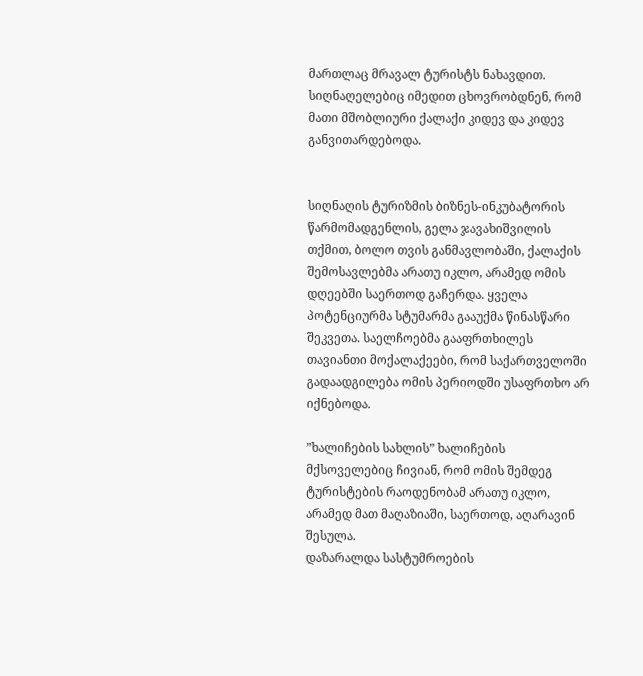მართლაც მრავალ ტურისტს ნახავდით. სიღნაღელებიც იმედით ცხოვრობდნენ, რომ მათი მშობლიური ქალაქი კიდევ და კიდევ განვითარდებოდა.


სიღნაღის ტურიზმის ბიზნეს-ინკუბატორის წარმომადგენლის, გელა ჯავახიშვილის თქმით, ბოლო თვის განმავლობაში, ქალაქის შემოსავლებმა არათუ იკლო, არამედ ომის დღეებში საერთოდ გაჩერდა. ყველა პოტენციურმა სტუმარმა გააუქმა წინასწარი შეკვეთა. საელჩოებმა გააფრთხილეს თავიანთი მოქალაქეები, რომ საქართველოში გადაადგილება ომის პერიოდში უსაფრთხო არ იქნებოდა.

”ხალიჩების სახლის” ხალიჩების მქსოველებიც ჩივიან, რომ ომის შემდეგ ტურისტების რაოდენობამ არათუ იკლო, არამედ მათ მაღაზიაში, საერთოდ, აღარავინ შესულა.
დაზარალდა სასტუმროების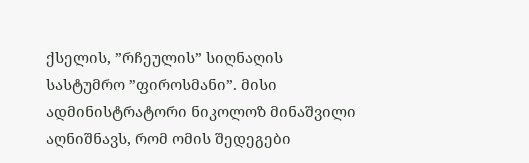ქსელის, ”რჩეულის” სიღნაღის სასტუმრო ”ფიროსმანი”. მისი ადმინისტრატორი ნიკოლოზ მინაშვილი აღნიშნავს, რომ ომის შედეგები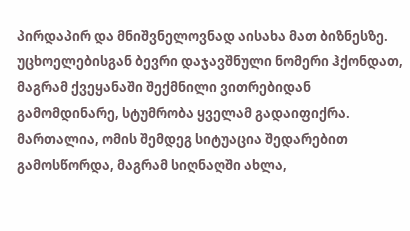პირდაპირ და მნიშვნელოვნად აისახა მათ ბიზნესზე. უცხოელებისგან ბევრი დაჯავშნული ნომერი ჰქონდათ, მაგრამ ქვეყანაში შექმნილი ვითრებიდან გამომდინარე, სტუმრობა ყველამ გადაიფიქრა. მართალია, ომის შემდეგ სიტუაცია შედარებით გამოსწორდა, მაგრამ სიღნაღში ახლა,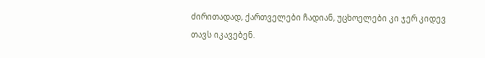ძირითადად, ქართველები ჩადიან, უცხოელები კი ჯერ კიდევ თავს იკავებენ.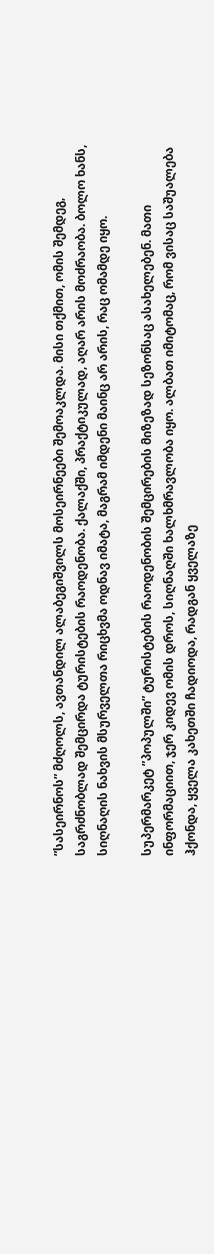”სასეირნოს” მძღოლს, ავთანდილ ალაბეგიშვილს მოსეირნეები შემოაკლდა. მისი თქმით, ომის შემდეგ, საგრძნობლად შემცირდა ტურისტების რაოდენობა. ქალაქში, პრაქტიკულად, აღარ არის მოძრაობა. ბოლო ხანს, სიღნაღის ნახვის მსურველთა რიცხვმა ოდნავ იმატა, მაგრამ იმდენი მაინც არ არის, რაც ომამდე იყო.

სუპერმარკეტ ”პოპულში” ტურისტების რაოდენობის შემცირების მიზეზად სეზონსაც ასახელებენ. მათი ინფორმაციით, ჯერ კიდევ ომის დროს, სიღნაღში ხალხმრავლობა იყო. ალბათ იმიტომაც, რომ ვისაც საშუალება ჰქონდა, ყველა კახეთში ჩადიოდა, რადგან ყველაზე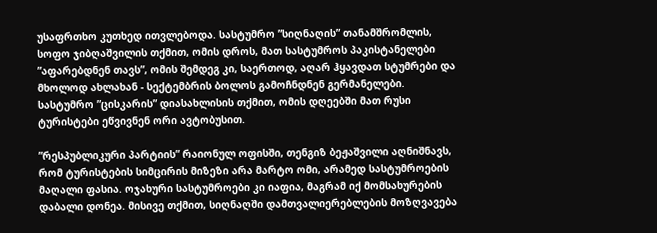უსაფრთხო კუთხედ ითვლებოდა. სასტუმრო ”სიღნაღის” თანამშრომლის, სოფო ჯიბღაშვილის თქმით, ომის დროს, მათ სასტუმროს პაკისტანელები ”აფარებდნენ თავს”, ომის შემდეგ კი, საერთოდ, აღარ ჰყავდათ სტუმრები და მხოლოდ ახლახან - სექტემბრის ბოლოს გამოჩნდნენ გერმანელები.
სასტუმრო ”ცისკარის” დიასახლისის თქმით, ომის დღეებში მათ რუსი ტურისტები ეწვივნენ ორი ავტობუსით.

”რესპუბლიკური პარტიის” რაიონულ ოფისში, თენგიზ ბეჟაშვილი აღნიშნავს, რომ ტურისტების სიმცირის მიზეზი არა მარტო ომი, არამედ სასტუმროების მაღალი ფასია. ოჯახური სასტუმროები კი იაფია, მაგრამ იქ მომსახურების დაბალი დონეა. მისივე თქმით, სიღნაღში დამთვალიერებლების მოზღვავება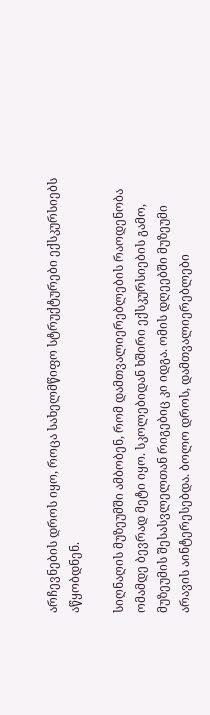არჩევნების დროს იყო, როცა სახელმწიფო სტრუქტურები ექსკურსიებს აწყობდნენ.

სიღნაღის მუზეუმში ამბობენ, რომ დამთვალიერებლების რაოდენობა ომამდე ბევრად მეტი იყო. სკოლებიდან ხშირი ექსკურსიების გამო, მუზეუმის შესასვლელთან რიგებიც კი იდგა. ომის დღეებში მუზეუმი არავის აინტერესებდა. ბოლო დროს, დამთვალიერებლები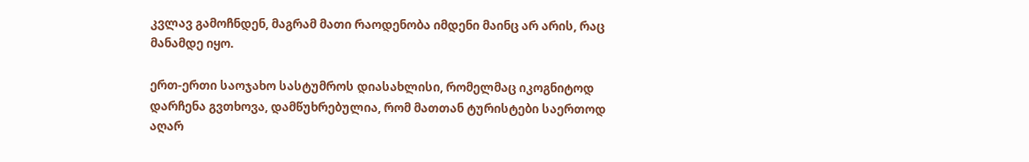კვლავ გამოჩნდენ, მაგრამ მათი რაოდენობა იმდენი მაინც არ არის, რაც მანამდე იყო.

ერთ-ერთი საოჯახო სასტუმროს დიასახლისი, რომელმაც იკოგნიტოდ დარჩენა გვთხოვა, დამწუხრებულია, რომ მათთან ტურისტები საერთოდ აღარ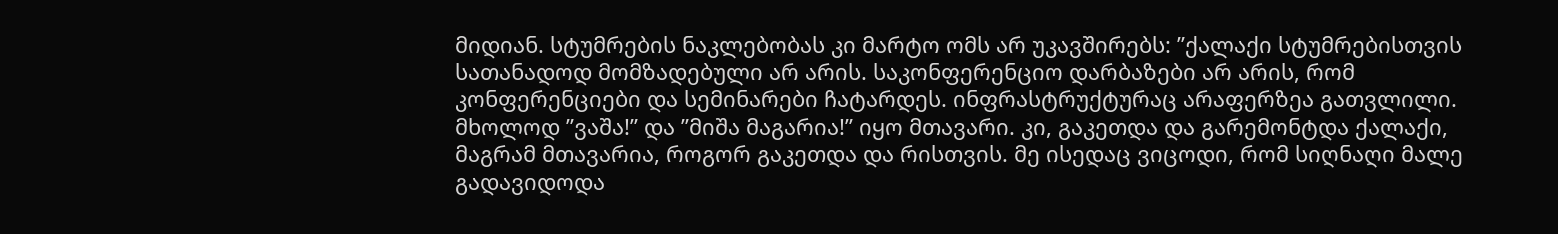მიდიან. სტუმრების ნაკლებობას კი მარტო ომს არ უკავშირებს: ”ქალაქი სტუმრებისთვის სათანადოდ მომზადებული არ არის. საკონფერენციო დარბაზები არ არის, რომ კონფერენციები და სემინარები ჩატარდეს. ინფრასტრუქტურაც არაფერზეა გათვლილი. მხოლოდ ”ვაშა!” და ”მიშა მაგარია!” იყო მთავარი. კი, გაკეთდა და გარემონტდა ქალაქი, მაგრამ მთავარია, როგორ გაკეთდა და რისთვის. მე ისედაც ვიცოდი, რომ სიღნაღი მალე გადავიდოდა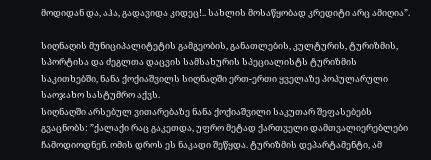მოდიდან და, აჰა, გადავიდა კიდეც!.. სახლის მოსაწყობად კრედიტი არც ამიღია”.

სიღნაღის მუნიციპალიტეტის გამგეობის, განათლების, კულტურის, ტურიზმის, სპორტისა და ძეგლთა დაცვის სამსახურის სპეციალისტს ტურიზმის საკითხებში, ნანა ქოქიაშვილს სიღნაღში ერთ-ერთი ყველაზე პოპულარული საოჯახო სასტუმრო აქვს.
სიღნაღში არსებულ ვითარებაზე ნანა ქოქიაშვილი საკუთარ შეფასებებს გვაცნობს: ”ქალაქი რაც გაკეთდა, უფრო მეტად ქართველი დამთვალიერებლები ჩამოდიოდნენ. ომის დროს ეს ნაკადი შეწყდა. ტურიზმის დეპარტამენტი, ამ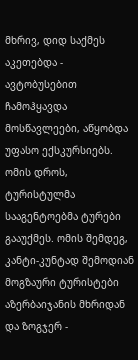მხრივ, დიდ საქმეს აკეთებდა - ავტობუსებით ჩამოჰყავდა მოსწავლეები, აწყობდა უფასო ექსკურსიებს. ომის დროს, ტურისტულმა სააგენტოებმა ტურები გააუქმეს. ომის შემდეგ, კანტი-კუნტად შემოდიან მოგზაური ტურისტები აზერბაიჯანის მხრიდან და ზოგჯერ -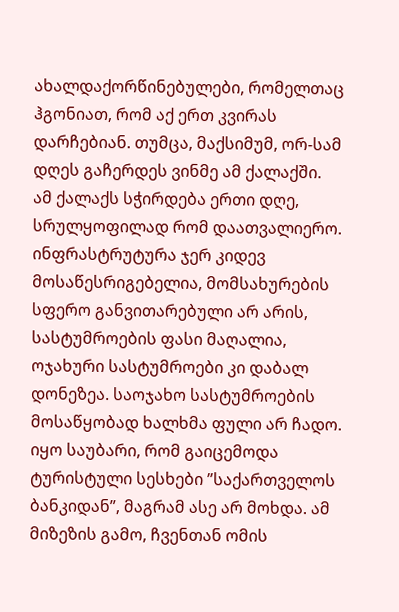ახალდაქორწინებულები, რომელთაც ჰგონიათ, რომ აქ ერთ კვირას დარჩებიან. თუმცა, მაქსიმუმ, ორ-სამ დღეს გაჩერდეს ვინმე ამ ქალაქში.
ამ ქალაქს სჭირდება ერთი დღე, სრულყოფილად რომ დაათვალიერო. ინფრასტრუტურა ჯერ კიდევ მოსაწესრიგებელია, მომსახურების სფერო განვითარებული არ არის, სასტუმროების ფასი მაღალია, ოჯახური სასტუმროები კი დაბალ დონეზეა. საოჯახო სასტუმროების მოსაწყობად ხალხმა ფული არ ჩადო. იყო საუბარი, რომ გაიცემოდა ტურისტული სესხები ”საქართველოს ბანკიდან”, მაგრამ ასე არ მოხდა. ამ მიზეზის გამო, ჩვენთან ომის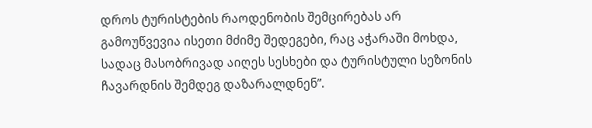დროს ტურისტების რაოდენობის შემცირებას არ გამოუწვევია ისეთი მძიმე შედეგები, რაც აჭარაში მოხდა, სადაც მასობრივად აიღეს სესხები და ტურისტული სეზონის ჩავარდნის შემდეგ დაზარალდნენ”.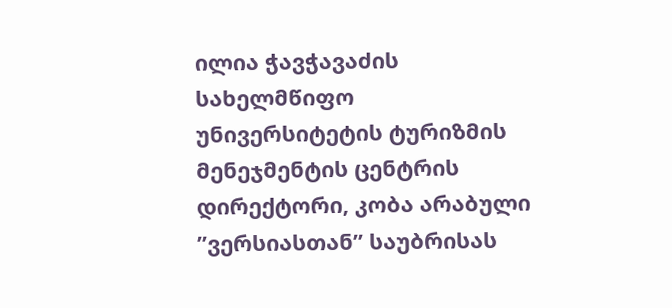ილია ჭავჭავაძის სახელმწიფო უნივერსიტეტის ტურიზმის მენეჯმენტის ცენტრის დირექტორი, კობა არაბული ”ვერსიასთან” საუბრისას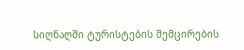სიღნაღში ტურისტების შემცირების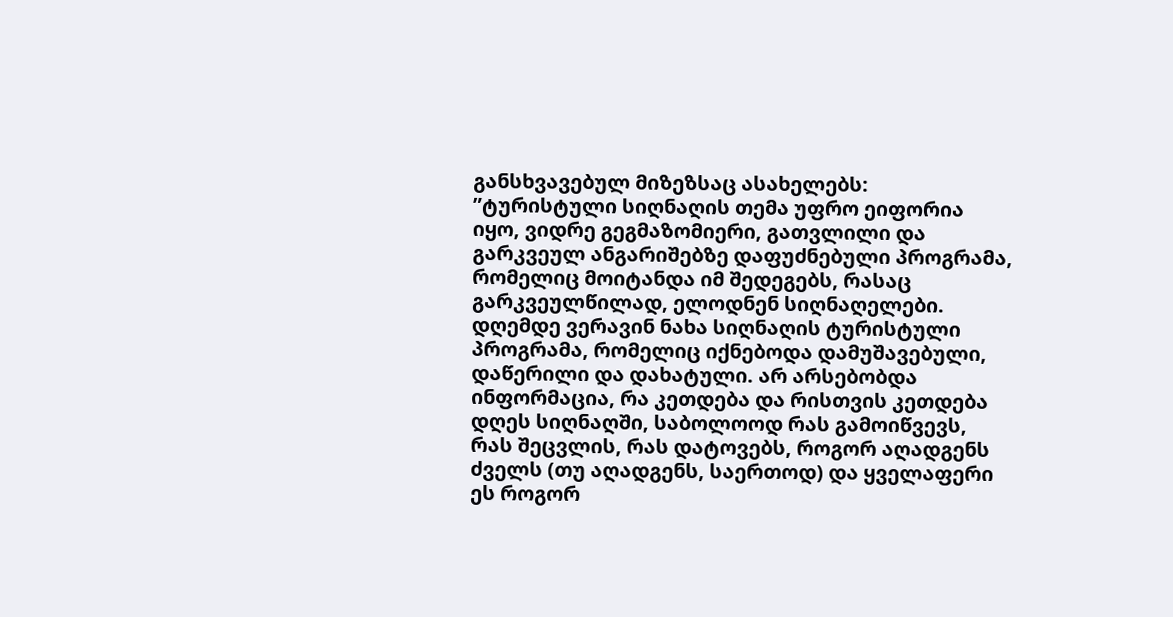განსხვავებულ მიზეზსაც ასახელებს: ”ტურისტული სიღნაღის თემა უფრო ეიფორია იყო, ვიდრე გეგმაზომიერი, გათვლილი და გარკვეულ ანგარიშებზე დაფუძნებული პროგრამა, რომელიც მოიტანდა იმ შედეგებს, რასაც გარკვეულწილად, ელოდნენ სიღნაღელები.
დღემდე ვერავინ ნახა სიღნაღის ტურისტული პროგრამა, რომელიც იქნებოდა დამუშავებული, დაწერილი და დახატული. არ არსებობდა ინფორმაცია, რა კეთდება და რისთვის კეთდება დღეს სიღნაღში, საბოლოოდ რას გამოიწვევს, რას შეცვლის, რას დატოვებს, როგორ აღადგენს ძველს (თუ აღადგენს, საერთოდ) და ყველაფერი ეს როგორ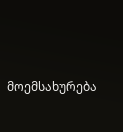მოემსახურება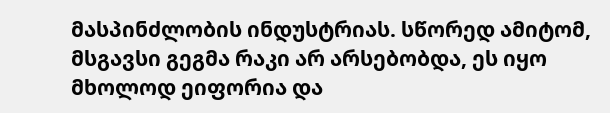მასპინძლობის ინდუსტრიას. სწორედ ამიტომ, მსგავსი გეგმა რაკი არ არსებობდა, ეს იყო მხოლოდ ეიფორია და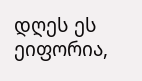დღეს ეს ეიფორია,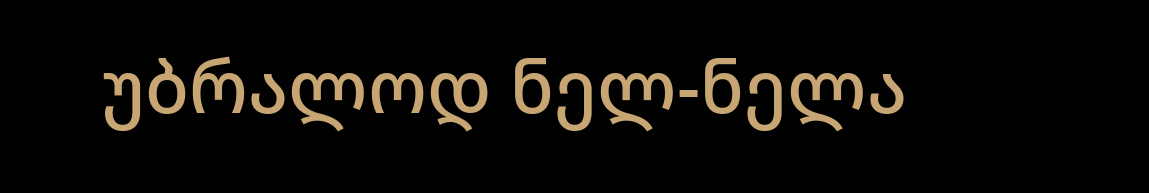უბრალოდ ნელ-ნელა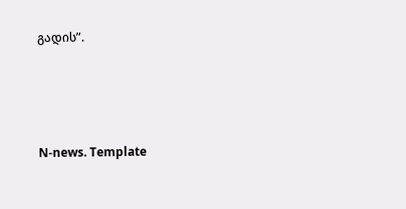გადის”.




N-news. Template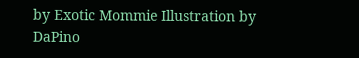by Exotic Mommie Illustration by DaPino